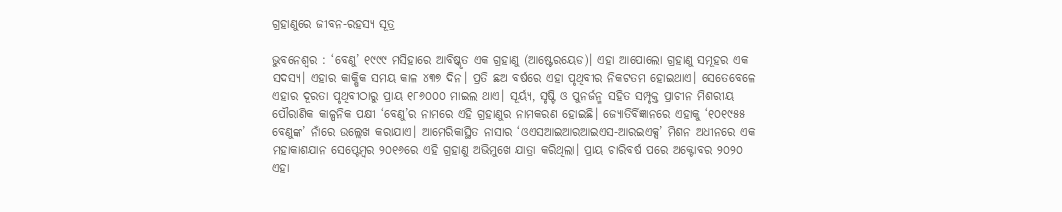ଗ୍ରହାଣୁରେ ଜୀବନ-ରହସ୍ୟ ସୂତ୍ର

ଭୁବନେଶ୍ବର : ‘ବେଣୁ’ ୧୯୯୯ ମସିହାରେ ଆବିଷ୍କୃତ ଏକ ଗ୍ରହାଣୁ (ଆଷ୍ଟେରୟେଡ)। ଏହା ଆପୋଲୋ ଗ୍ରହାଣୁ ସମୂହର ଏକ ସଦସ୍ୟ। ଏହାର କାକ୍ଷିକ ସମୟ କାଳ ୪୩୭ ଦିନ। ପ୍ରତି ଛଅ ବର୍ଷରେ ଏହା ପୃଥିବୀର ନିକଟତମ ହୋଇଥାଏ। ସେତେବେଳେ ଏହାର ଦୂରତା ପୃଥିବୀଠାରୁ ପ୍ରାୟ ୧୮୬୦୦୦ ମାଇଲ ଥାଏ। ସୂର୍ୟ୍ୟ, ସୃଷ୍ଟି ଓ ପୁନର୍ଜନ୍ମ ସହିତ ସମ୍ପୃକ୍ତ ପ୍ରାଚୀନ ମିଶରୀୟ ପୌରାଣିକ କାଳ୍ପନିକ ପକ୍ଷୀ ‘ବେଣୁ’ର ନାମରେ ଏହି ଗ୍ରହାଣୁର ନାମକରଣ ହୋଇଛି। ଜ୍ୟୋତିର୍ବିଜ୍ଞାନରେ ଏହାକୁ ‘୧୦୧୯୫୫ ବେଣୁଙ୍କ’ ନାଁରେ ଉଲ୍ଲେଖ କରାଯାଏ। ଆମେରିକାସ୍ଥିତ ନାସାର ‘ଓଏସଆଇଆରଆଇଏସ-ଆରଇଏକ୍ସ’ ମିଶନ ଅଧୀନରେ ଏକ ମହାକାଶଯାନ ସେପ୍ଟେମ୍ବର ୨୦୧୬ରେ ଏହି ଗ୍ରହାଣୁ ଅଭିମୁଖେ ଯାତ୍ରା କରିଥିଲା। ପ୍ରାୟ ଚାରିବର୍ଷ ପରେ ଅକ୍ଟୋବର ୨୦୨୦ ଏହା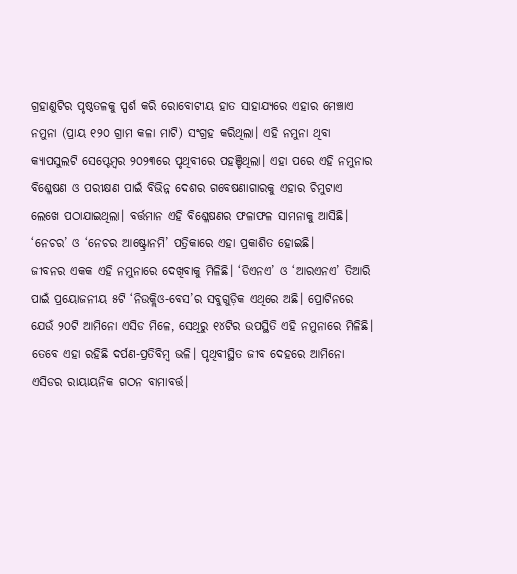ଗ୍ରହାଣୁଟିର ପୃଷ୍ଠତଳକୁ ସ୍ପର୍ଶ କରି ରୋବୋଟୀୟ ହାତ ସାହାଯ୍ୟରେ ଏହାର ମେଞ୍ଚାଏ ନମୁନା (ପ୍ରାୟ ୧୨୦ ଗ୍ରାମ କଳା ମାଟି) ସଂଗ୍ରହ କରିଥିଲା। ଏହି ନମୁନା ଥିବା କ୍ୟାପସୁଲଟି ସେପ୍ଟେମ୍ବର ୨୦୨୩ରେ ପୃଥିବୀରେ ପହଞ୍ଚିଥିଲା। ଏହା ପରେ ଏହି ନମୁନାର ବିଶ୍ଳେଷଣ ଓ ପରୀକ୍ଷଣ ପାଇଁ ବିଭିନ୍ନ ଦେଶର ଗବେଷଣାଗାରକୁ ଏହାର ଚିମୁଟାଏ ଲେଖେ ପଠାଯାଇଥିଲା। ବର୍ତ୍ତମାନ ଏହି ବିଶ୍ଳେଷଣର ଫଳାଫଳ ସାମନାକୁ ଆସିଛି। ‘ନେଚର’ ଓ ‘ନେଚର ଆଷ୍ଟ୍ରୋନମି’ ପତ୍ରିକାରେ ଏହା ପ୍ରକାଶିତ ହୋଇଛି।
ଜୀବନର ଏକକ ଏହି ନମୁନାରେ ଦେଖିବାକୁ ମିଳିଛି। ‘ଡିଏନଏ’ ଓ ‘ଆରଏନଏ’ ତିଆରି ପାଇଁ ପ୍ରୟୋଜନୀୟ ୫ଟି ‘ନିଉକ୍ଲିଓ-ବେସ’ର ସବୁଗୁଡ଼ିକ ଏଥିରେ ଅଛି। ପ୍ରୋଟିନରେ ଯେଉଁ ୨୦ଟି ଆମିନୋ ଏସିଡ ମିଳେ, ସେଥିରୁ ୧୪ଟିର ଉପସ୍ଥିତି ଏହି ନମୁନାରେ ମିଳିଛି। ତେବେ ଏହା ରହିଛି ଦର୍ପଣ-ପ୍ରତିବିମ୍ବ ଭଳି। ପୃଥିବୀସ୍ଥିତ ଜୀବ ଦେହରେ ଆମିନୋ ଏସିଡର ରାୟାୟନିକ ଗଠନ ବାମାବର୍ତ୍ତ।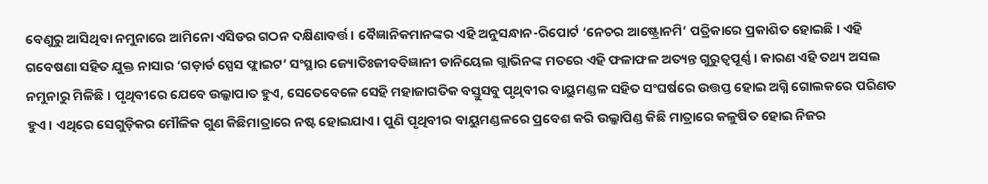ବେଣୁରୁ ଆସିଥିବା ନମୁନାରେ ଆମିନୋ ଏସିଡର ଗଠନ ଦକ୍ଷିଣାବର୍ତ୍ତ। ବୈଜ୍ଞାନିକମାନଙ୍କର ଏହି ଅନୁସନ୍ଧାନ-ରିପୋର୍ଟ ‘ନେଚର ଆଷ୍ଟ୍ରୋନମି’ ପତ୍ରିକାରେ ପ୍ରକାଶିତ ହୋଇଛି। ଏହି ଗବେଷଣା ସହିତ ଯୁକ୍ତ ନାସାର ‘ଗଡ଼ାର୍ଡ ସ୍ପେସ ଫ୍ଲାଇଟ’ ସଂସ୍ଥାର ଜ୍ୟୋତିଃଜୀବବିଜ୍ଞାନୀ ଡାନିୟେଲ ଗ୍ଲାଭିନଙ୍କ ମତରେ ଏହି ଫଳାଫଳ ଅତ୍ୟନ୍ତ ଗୁରୁତ୍ୱପୂର୍ଣ୍ଣ। କାରଣ ଏହି ତଥ୍ୟ ଅସଲ ନମୁନାରୁ ମିଳିଛି। ପୃଥିବୀରେ ଯେବେ ଉଲ୍କାପାତ ହୁଏ, ସେତେବେଳେ ସେହି ମହାଜାଗତିକ ବସ୍ତୁସବୁ ପୃଥିବୀର ବାୟୁମଣ୍ଡଳ ସହିତ ସଂଘର୍ଷରେ ଉତ୍ତପ୍ତ ହୋଇ ଅଗ୍ନି ଗୋଲକରେ ପରିଣତ ହୁଏ। ଏଥିରେ ସେଗୁଡ଼ିକର ମୌଳିକ ଗୁଣ କିଛିମାତ୍ରାରେ ନଷ୍ଟ ହୋଇଯାଏ। ପୁଣି ପୃଥିବୀର ବାୟୁମଣ୍ଡଳରେ ପ୍ରବେଶ କରି ଉଲ୍କାପିଣ୍ଡ କିଛି ମାତ୍ରାରେ କଳୁଷିତ ହୋଇ ନିଜର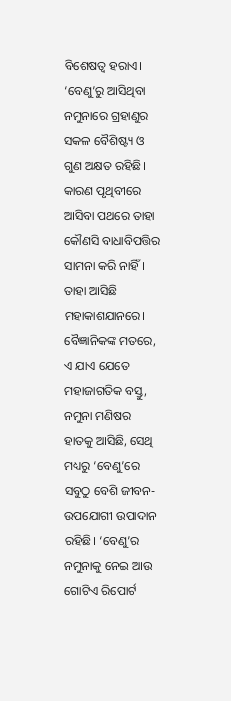ବିଶେଷତ୍ୱ ହରାଏ। ‘ବେଣୁ’ରୁ ଆସିଥିବା ନମୁନାରେ ଗ୍ରହାଣୁର ସକଳ ବୈଶିଷ୍ଟ୍ୟ ଓ ଗୁଣ ଅକ୍ଷତ ରହିଛି। କାରଣ ପୃଥିବୀରେ ଆସିବା ପଥରେ ତାହା କୌଣସି ବାଧାବିପତ୍ତିର ସାମନା କରି ନାହିଁ। ତାହା ଆସିଛି ମହାକାଶଯାନରେ।
ବୈଜ୍ଞାନିକଙ୍କ ମତରେ, ଏ ଯାଏ ଯେତେ ମହାଜାଗତିକ ବସ୍ତୁ, ନମୁନା ମଣିଷର ହାତକୁ ଆସିଛି, ସେଥି ମଧ୍ୟରୁ ‘ବେଣୁ’ରେ ସବୁଠୁ ବେଶି ଜୀବନ-ଉପଯୋଗୀ ଉପାଦାନ ରହିଛି। ‘ବେଣୁ’ର ନମୁନାକୁ ନେଇ ଆଉ ଗୋଟିଏ ରିପୋର୍ଟ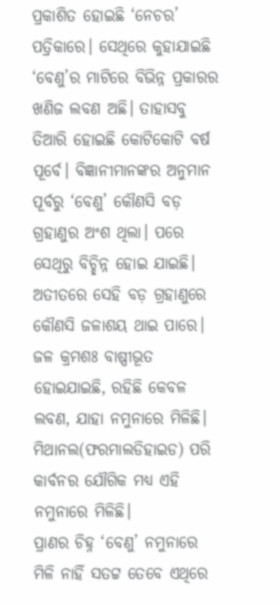ପ୍ରକାଶିତ ହୋଇଛି ‘ନେଚର’ ପତ୍ରିକାରେ। ସେଥିରେ କୁହାଯାଇଛି ‘ବେଣୁ’ର ମାଟିରେ ବିଭିନ୍ନ ପ୍ରକାରର ଖଣିଜ ଲବଣ ଅଛି। ତାହାସବୁ ତିଆରି ହୋଇଛି କୋଟିକୋଟି ବର୍ଷ ପୂର୍ବେ। ବିଜ୍ଞାନୀମାନଙ୍କର ଅନୁମାନ ପୂର୍ବରୁ ‘ବେଣୁ’ କୌଣସି ବଡ଼ ଗ୍ରହାଣୁର ଅଂଶ ଥିଲା। ପରେ ସେଥିରୁ ବିଚ୍ଛିନ୍ନ ହୋଇ ଯାଇଛି। ଅତୀତରେ ସେହି ବଡ଼ ଗ୍ରହାଣୁରେ କୌଣସି ଜଳାଶୟ ଥାଇ ପାରେ। ଜଳ କ୍ରମଶଃ ବାଷ୍ପୀଭୂତ ହୋଇଯାଇଛି, ରହିଛି କେବଳ ଲବଣ, ଯାହା ନମୁନାରେ ମିଳିଛି। ମିଥାନଲ(ଫରମାଲଡିହାଇଡ) ପରି କାର୍ବନର ଯୌଗିକ ମଧ୍ୟ ଏହି ନମୁନାରେ ମିଳିଛି।
ପ୍ରାଣର ଚିହ୍ନ ‘ବେଣୁ’ ନମୁନାରେ ମିଳି ନାହିଁ ସତଟ୍ଟ ତେବେ ଏଥିରେ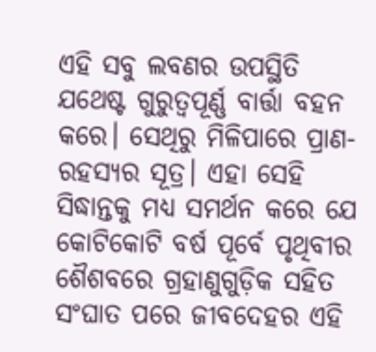ଏହି ସବୁ ଲବଣର ଉପସ୍ଥିତି ଯଥେଷ୍ଟ ଗୁରୁତ୍ୱପୂର୍ଣ୍ଣ ବାର୍ତ୍ତା ବହନ କରେ। ସେଥିରୁ ମିଳିପାରେ ପ୍ରାଣ-ରହସ୍ୟର ସୂତ୍ର। ଏହା ସେହି ସିଦ୍ଧାନ୍ତକୁ ମଧ୍ୟ ସମର୍ଥନ କରେ ଯେ କୋଟିକୋଟି ବର୍ଷ ପୂର୍ବେ ପୃଥିବୀର ଶୈଶବରେ ଗ୍ରହାଣୁଗୁଡ଼ିକ ସହିତ ସଂଘାତ ପରେ ଜୀବଦେହର ଏହି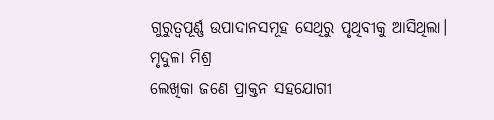ଗୁରୁତ୍ୱପୂର୍ଣ୍ଣ ଉପାଦାନସମୂହ ସେଥିରୁ ପୃଥିବୀକୁ ଆସିଥିଲା।
ମୃଦୁଳା ମିଶ୍ର
ଲେଖିକା ଜଣେ ପ୍ରାକ୍ତନ ସହଯୋଗୀ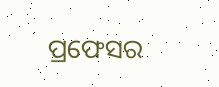ପ୍ରଫେସର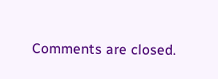Comments are closed.